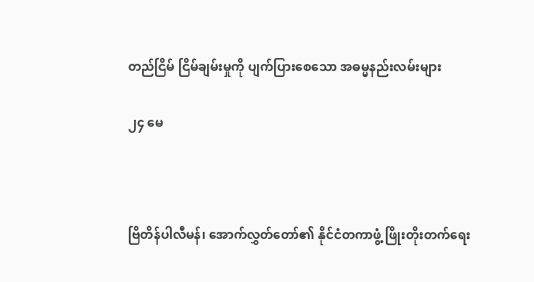တည်ငြိမ် ငြိမ်ချမ်းမှုကို ပျက်ပြားစေသော အဓမ္မနည်းလမ်းများ

၂၄ မေ



ဗြိတိန်ပါလီမန်၊ အောက်လွှတ်တော်၏ နိုင်ငံတကာဖွံ့ ဖြိုးတိုးတက်ရေး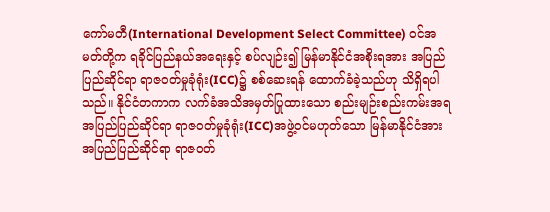ကော်မတီ(International Development Select Committee) ဝင်အမတ်တို့က ရခိုင်ပြည်နယ်အရေးနှင့် စပ်လျဉ်း၍ မြန်မာနိုင်ငံအစိုးရအား အပြည်ပြည်ဆိုင်ရာ ရာဇဝတ်မှုခုံရုံး(ICC)၌ စစ်ဆေးရန် ထောက်ခံခဲ့သည်ဟု သိရှိရပါသည်။ နိုင်ငံတကာက လက်ခံအသိအမှတ်ပြုထားသော စည်းမျဉ်းစည်းကမ်းအရ အပြည်ပြည်ဆိုင်ရာ ရာဇဝတ်မှုခုံရုံး(ICC)အဖွဲ့ဝင်မဟုတ်သော မြန်မာနိုင်ငံအား အပြည်ပြည်ဆိုင်ရာ ရာဇဝတ်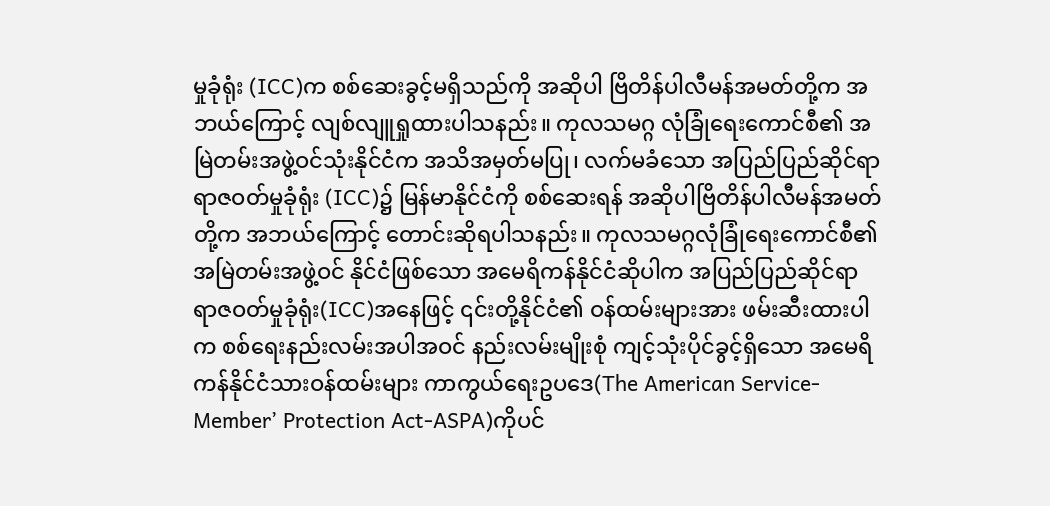မှုခုံရုံး (ICC)က စစ်ဆေးခွင့်မရှိသည်ကို အဆိုပါ ဗြိတိန်ပါလီမန်အမတ်တို့က အဘယ်ကြောင့် လျစ်လျူရှုထားပါသနည်း။ ကုလသမဂ္ဂ လုံခြုံရေးကောင်စီ၏ အမြဲတမ်းအဖွဲ့ဝင်သုံးနိုင်ငံက အသိအမှတ်မပြု၊ လက်မခံသော အပြည်ပြည်ဆိုင်ရာ ရာဇဝတ်မှုခုံရုံး (ICC)၌ မြန်မာနိုင်ငံကို စစ်ဆေးရန် အဆိုပါဗြိတိန်ပါလီမန်အမတ်တို့က အဘယ်ကြောင့် တောင်းဆိုရပါသနည်း။ ကုလသမဂ္ဂလုံခြုံရေးကောင်စီ၏ အမြဲတမ်းအဖွဲ့ဝင် နိုင်ငံဖြစ်သော အမေရိကန်နိုင်ငံဆိုပါက အပြည်ပြည်ဆိုင်ရာ ရာဇဝတ်မှုခုံရုံး(ICC)အနေဖြင့် ၎င်းတို့နိုင်ငံ၏ ဝန်ထမ်းများအား ဖမ်းဆီးထားပါက စစ်ရေးနည်းလမ်းအပါအဝင် နည်းလမ်းမျိုးစုံ ကျင့်သုံးပိုင်ခွင့်ရှိသော အမေရိကန်နိုင်ငံသားဝန်ထမ်းများ ကာကွယ်ရေးဥပဒေ(The American Service- Member’ Protection Act-ASPA)ကိုပင်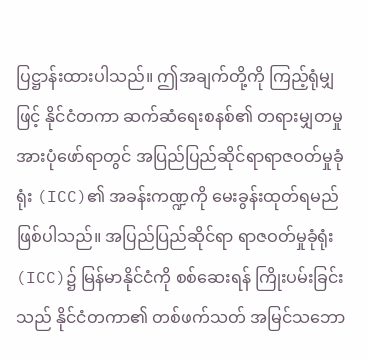ပြဋ္ဌာန်းထားပါသည်။ ဤအချက်တို့ကို ကြည့်ရုံမျှဖြင့် နိုင်ငံတကာ ဆက်ဆံရေးစနစ်၏ တရားမျှတမှုအားပုံဖော်ရာတွင် အပြည်ပြည်ဆိုင်ရာရာဇဝတ်မှုခုံရုံး (ICC)၏ အခန်းကဏ္ဍကို မေးခွန်းထုတ်ရမည်ဖြစ်ပါသည်။ အပြည်ပြည်ဆိုင်ရာ ရာဇဝတ်မှုခုံရုံး(ICC)၌ မြန်မာနိုင်ငံကို စစ်ဆေးရန် ကြိုးပမ်းခြင်းသည် နိုင်ငံတကာ၏ တစ်ဖက်သတ် အမြင်သဘော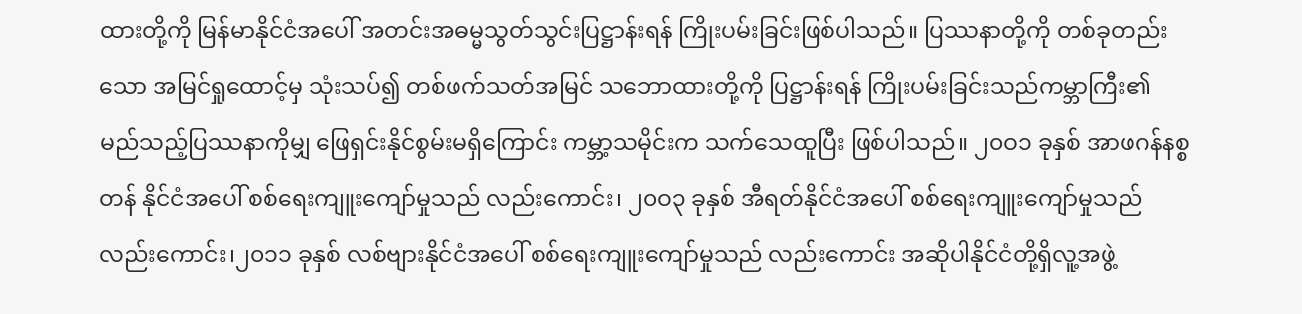ထားတို့ကို မြန်မာနိုင်ငံအပေါ် အတင်းအဓမ္မသွတ်သွင်းပြဋ္ဌာန်းရန် ကြိုးပမ်းခြင်းဖြစ်ပါသည်။ ပြဿနာတို့ကို တစ်ခုတည်းသော အမြင်ရှုထောင့်မှ သုံးသပ်၍ တစ်ဖက်သတ်အမြင် သဘောထားတို့ကို ပြဋ္ဌာန်းရန် ကြိုးပမ်းခြင်းသည်ကမ္ဘာကြီး၏ မည်သည့်ပြဿနာကိုမျှ ဖြေရှင်းနိုင်စွမ်းမရှိကြောင်း ကမ္ဘာ့သမိုင်းက သက်သေထူပြီး ဖြစ်ပါသည်။ ၂၀ဝ၁ ခုနှစ် အာဖဂန်နစ္စတန် နိုင်ငံအပေါ် စစ်ရေးကျူးကျော်မှုသည် လည်းကောင်း၊ ၂၀ဝ၃ ခုနှစ် အီရတ်နိုင်ငံအပေါ် စစ်ရေးကျူးကျော်မှုသည် လည်းကောင်း၊၂၀၁၁ ခုနှစ် လစ်ဗျားနိုင်ငံအပေါ် စစ်ရေးကျူးကျော်မှုသည် လည်းကောင်း အဆိုပါနိုင်ငံတို့ရှိလူ့အဖွဲ့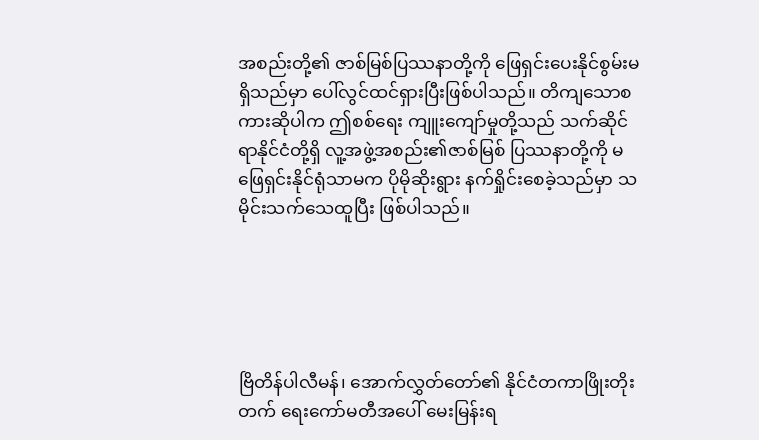အစည်းတို့၏ ဇာစ်မြစ်ပြဿနာတို့ကို ဖြေရှင်းပေးနိုင်စွမ်းမရှိသည်မှာ ပေါ်လွင်ထင်ရှားပြီးဖြစ်ပါသည်။ တိကျသောစကားဆိုပါက ဤစစ်ရေး ကျူးကျော်မှုတို့သည် သက်ဆိုင်ရာနိုင်ငံတို့ရှိ လူ့အဖွဲ့အစည်း၏ဇာစ်မြစ် ပြဿနာတို့ကို မဖြေရှင်းနိုင်ရုံသာမက ပိုမိုဆိုးရွား နက်ရှိုင်းစေခဲ့သည်မှာ သမိုင်းသက်သေထူပြီး ဖြစ်ပါသည်။





ဗြိတိန်ပါလီမန်၊ အောက်လွှတ်တော်၏ နိုင်ငံတကာဖြိုးတိုးတက် ရေးကော်မတီအပေါ် မေးမြန်းရ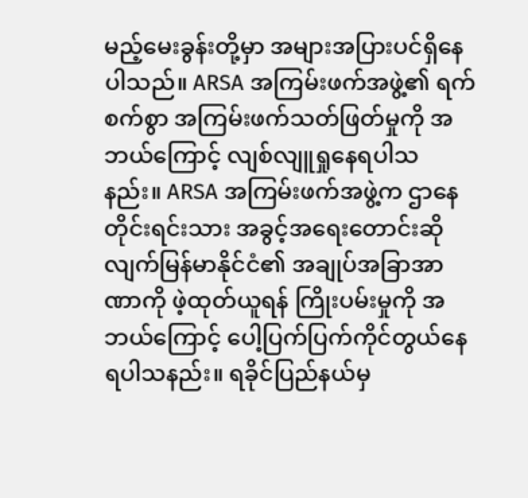မည့်မေးခွန်းတို့မှာ အများအပြားပင်ရှိနေပါသည်။ ARSA အကြမ်းဖက်အဖွဲ့၏ ရက်စက်စွာ အကြမ်းဖက်သတ်ဖြတ်မှုကို အဘယ်ကြောင့် လျစ်လျူရှုနေရပါသနည်း။ ARSA အကြမ်းဖက်အဖွဲ့က ဌာနေတိုင်းရင်းသား အခွင့်အရေးတောင်းဆိုလျက်မြန်မာနိုင်ငံ၏ အချုပ်အခြာအာဏာကို ဖဲ့ထုတ်ယူရန် ကြိုးပမ်းမှုကို အဘယ်ကြောင့် ပေါ့ပြက်ပြက်ကိုင်တွယ်နေရပါသနည်း။ ရခိုင်ပြည်နယ်မှ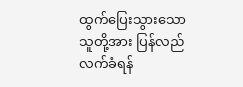ထွက်ပြေးသွားသောသူတို့အား ပြန်လည်လက်ခံရန်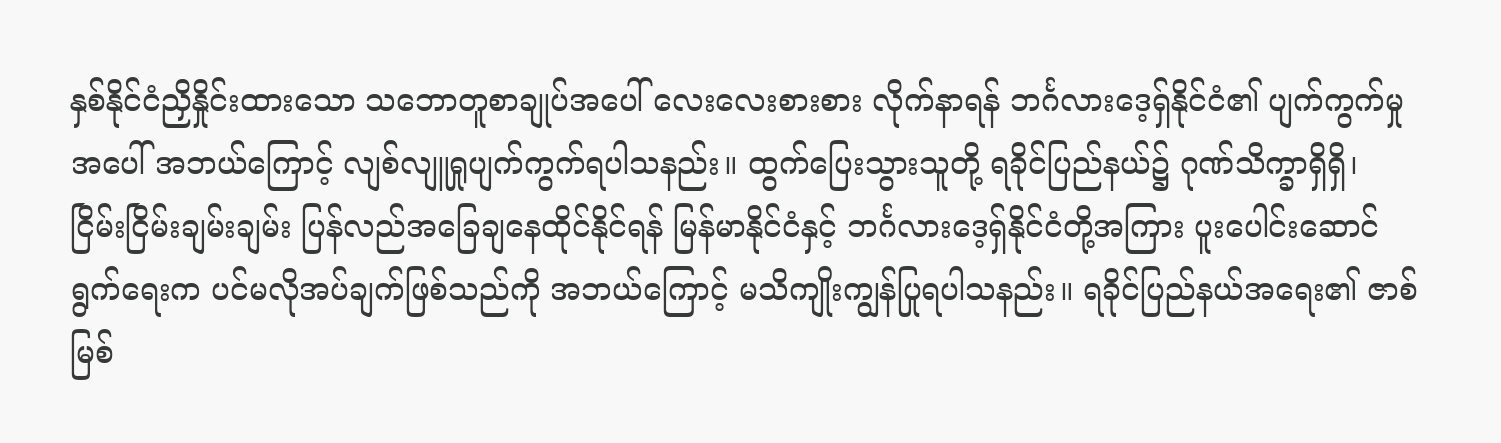နှစ်နိုင်ငံညှိနှိုင်းထားသော သဘောတူစာချုပ်အပေါ် လေးလေးစားစား လိုက်နာရန် ဘင်္ဂလားဒေ့ရှ်နိုင်ငံ၏ ပျက်ကွက်မှုအပေါ် အဘယ်ကြောင့် လျစ်လျူရှုပျက်ကွက်ရပါသနည်း။ ထွက်ပြေးသွားသူတို့ ရခိုင်ပြည်နယ်၌ ဂုဏ်သိက္ခာရှိရှိ၊ ငြိမ်းငြိမ်းချမ်းချမ်း ပြန်လည်အခြေချနေထိုင်နိုင်ရန် မြန်မာနိုင်ငံနှင့် ဘင်္ဂလားဒေ့ရှ်နိုင်ငံတို့အကြား ပူးပေါင်းဆောင်ရွက်ရေးက ပင်မလိုအပ်ချက်ဖြစ်သည်ကို အဘယ်ကြောင့် မသိကျိုးကျွန်ပြုရပါသနည်း။ ရခိုင်ပြည်နယ်အရေး၏ ဇာစ်မြစ်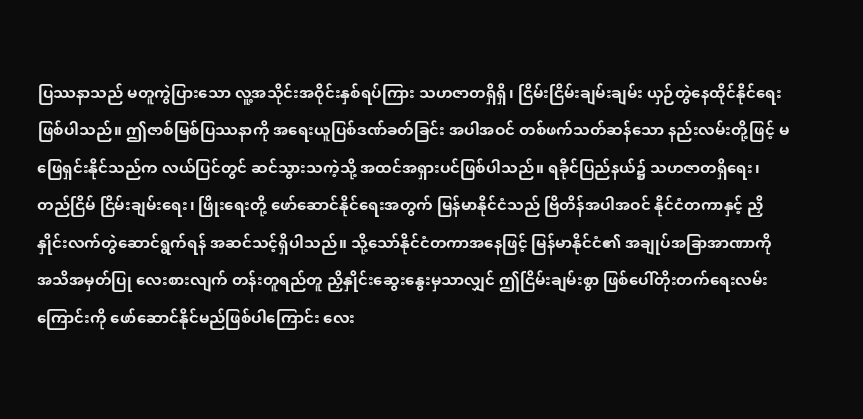ပြဿနာသည် မတူကွဲပြားသော လူ့အသိုင်းအဝိုင်းနှစ်ရပ်ကြား သဟဇာတရှိရှိ၊ ငြိမ်းငြိမ်းချမ်းချမ်း ယှဉ်တွဲနေထိုင်နိုင်ရေးဖြစ်ပါသည်။ ဤဇာစ်မြစ်ပြဿနာကို အရေးယူပြစ်ဒဏ်ခတ်ခြင်း အပါအဝင် တစ်ဖက်သတ်ဆန်သော နည်းလမ်းတို့ဖြင့် မဖြေရှင်းနိုင်သည်က လယ်ပြင်တွင် ဆင်သွားသကဲ့သို့ အထင်အရှားပင်ဖြစ်ပါသည်။ ရခိုင်ပြည်နယ်၌ သဟဇာတရှိရေး၊ တည်ငြိမ် ငြိမ်းချမ်းရေး၊ ဖြိုးရေးတို့ ဖော်ဆောင်နိုင်ရေးအတွက် မြန်မာနိုင်ငံသည် ဗြိတိန်အပါအဝင် နိုင်ငံတကာနှင့် ညှိနှိုင်းလက်တွဲဆောင်ရွက်ရန် အဆင်သင့်ရှိပါသည်။ သို့သော်နိုင်ငံတကာအနေဖြင့် မြန်မာနိုင်ငံ၏ အချုပ်အခြာအာဏာကို အသိအမှတ်ပြု လေးစားလျက် တန်းတူရည်တူ ညှိနှိုင်းဆွေးနွေးမှသာလျှင် ဤငြိမ်းချမ်းစွာ ဖြစ်ပေါ်တိုးတက်ရေးလမ်းကြောင်းကို ဖော်ဆောင်နိုင်မည်ဖြစ်ပါကြောင်း လေး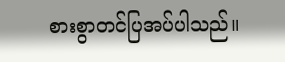စားစွာတင်ပြအပ်ပါသည်။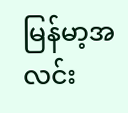မြန်မာ့အလင်း